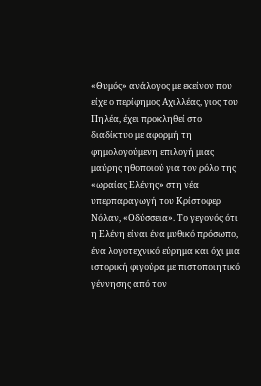«Θυμός» ανάλογος με εκείνον που είχε ο περίφημος Αχιλλέας, γιος του Πηλέα, έχει προκληθεί στο διαδίκτυο με αφορμή τη φημολογούμενη επιλογή μιας μαύρης ηθοποιού για τον ρόλο της «ωραίας Ελένης» στη νέα υπερπαραγωγή του Κρίστοφερ Νόλαν, «Οδύσσεια». Το γεγονός ότι η Ελένη είναι ένα μυθικό πρόσωπο, ένα λογοτεχνικό εύρημα και όχι μια ιστορική φιγούρα με πιστοποιητικό γέννησης από τον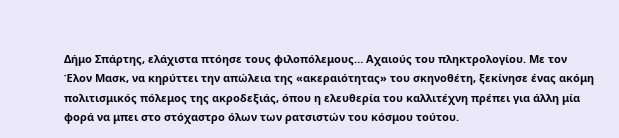Δήμο Σπάρτης, ελάχιστα πτόησε τους φιλοπόλεμους… Αχαιούς του πληκτρολογίου. Με τον Έλον Μασκ, να κηρύττει την απώλεια της «ακεραιότητας» του σκηνοθέτη, ξεκίνησε ένας ακόμη πολιτισμικός πόλεμος της ακροδεξιάς, όπου η ελευθερία του καλλιτέχνη πρέπει για άλλη μία φορά να μπει στο στόχαστρο όλων των ρατσιστών του κόσμου τούτου.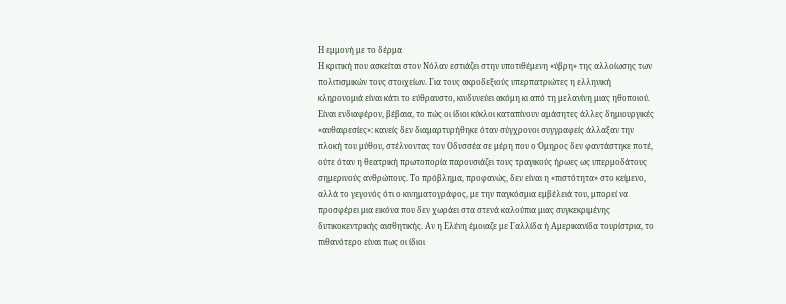Η εμμονή με το δέρμα
Η κριτική που ασκείται στον Νόλαν εστιάζει στην υποτιθέμενη «ύβρη» της αλλοίωσης των πολιτισμικών τους στοιχείων. Για τους ακροδεξιούς υπερπατριώτες η ελληνική κληρονομιά είναι κάτι το εύθραυστο, κινδυνεύει ακόμη κι από τη μελανίνη μιας ηθοποιού. Είναι ενδιαφέρον, βέβαια, το πώς οι ίδιοι κύκλοι καταπίνουν αμάσητες άλλες δημιουργικές «αυθαιρεσίες»: κανείς δεν διαμαρτυρήθηκε όταν σύγχρονοι συγγραφείς άλλαξαν την πλοκή του μύθου, στέλνοντας τον Οδυσσέα σε μέρη που ο Όμηρος δεν φαντάστηκε ποτέ, ούτε όταν η θεατρική πρωτοπορία παρουσιάζει τους τραγικούς ήρωες ως υπερμοδάτους σημερινούς ανθρώπους. Το πρόβλημα, προφανώς, δεν είναι η «πιστότητα» στο κείμενο, αλλά το γεγονός ότι ο κινηματογράφος, με την παγκόσμια εμβέλειά του, μπορεί να προσφέρει μια εικόνα που δεν χωράει στα στενά καλούπια μιας συγκεκριμένης δυτικοκεντρικής αισθητικής. Αν η Ελένη έμοιαζε με Γαλλίδα ή Αμερικανίδα τουρίστρια, το πιθανότερο είναι πως οι ίδιοι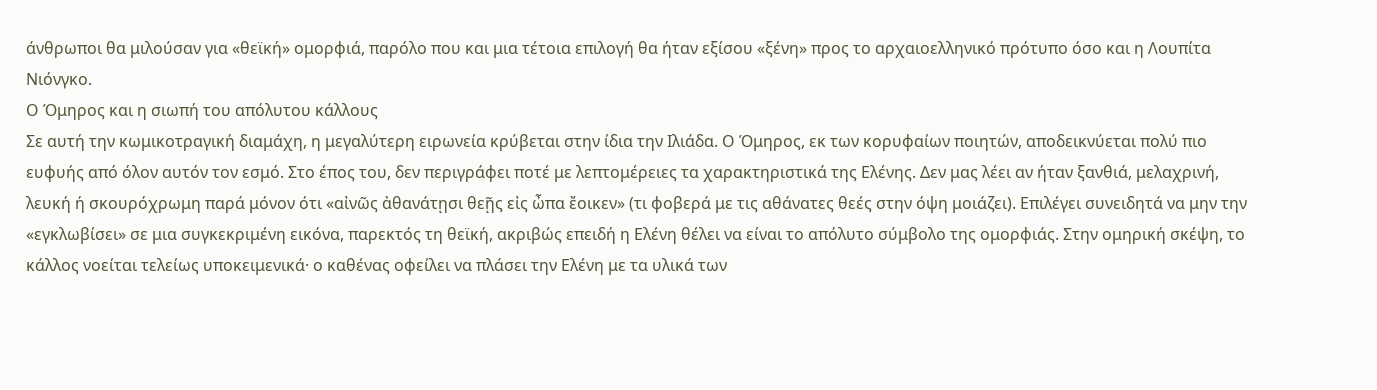άνθρωποι θα μιλούσαν για «θεϊκή» ομορφιά, παρόλο που και μια τέτοια επιλογή θα ήταν εξίσου «ξένη» προς το αρχαιοελληνικό πρότυπο όσο και η Λουπίτα Νιόνγκο.
Ο Όμηρος και η σιωπή του απόλυτου κάλλους
Σε αυτή την κωμικοτραγική διαμάχη, η μεγαλύτερη ειρωνεία κρύβεται στην ίδια την Ιλιάδα. Ο Όμηρος, εκ των κορυφαίων ποιητών, αποδεικνύεται πολύ πιο ευφυής από όλον αυτόν τον εσμό. Στο έπος του, δεν περιγράφει ποτέ με λεπτομέρειες τα χαρακτηριστικά της Ελένης. Δεν μας λέει αν ήταν ξανθιά, μελαχρινή, λευκή ή σκουρόχρωμη παρά μόνον ότι «αἰνῶς ἀθανάτῃσι θεῇς εἰς ὦπα ἔοικεν» (τι φοβερά με τις αθάνατες θεές στην όψη μοιάζει). Επιλέγει συνειδητά να μην την «εγκλωβίσει» σε μια συγκεκριμένη εικόνα, παρεκτός τη θεϊκή, ακριβώς επειδή η Ελένη θέλει να είναι το απόλυτο σύμβολο της ομορφιάς. Στην ομηρική σκέψη, το κάλλος νοείται τελείως υποκειμενικά· ο καθένας οφείλει να πλάσει την Ελένη με τα υλικά των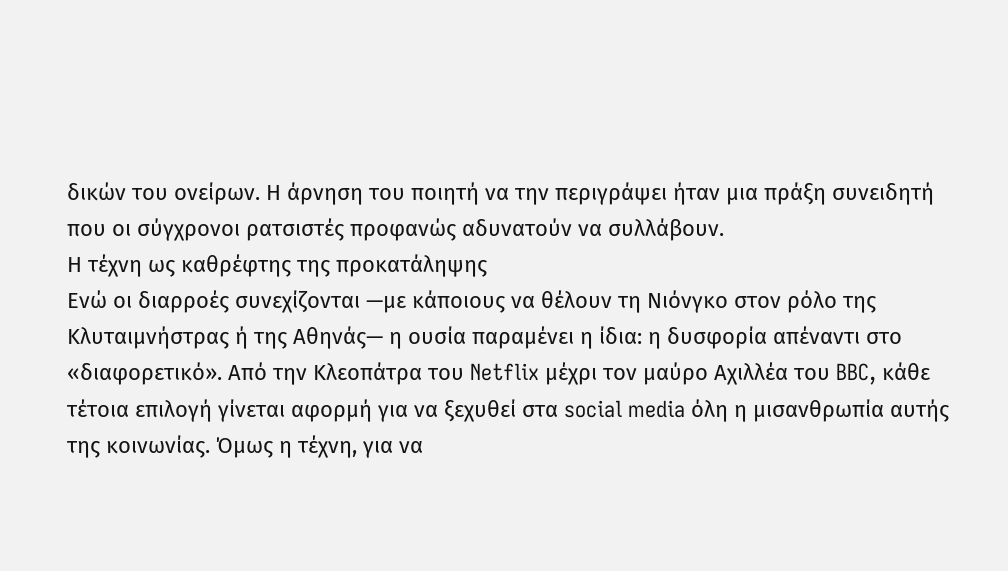δικών του ονείρων. Η άρνηση του ποιητή να την περιγράψει ήταν μια πράξη συνειδητή που οι σύγχρονοι ρατσιστές προφανώς αδυνατούν να συλλάβουν.
Η τέχνη ως καθρέφτης της προκατάληψης
Ενώ οι διαρροές συνεχίζονται —με κάποιους να θέλουν τη Νιόνγκο στον ρόλο της Κλυταιμνήστρας ή της Αθηνάς— η ουσία παραμένει η ίδια: η δυσφορία απέναντι στο «διαφορετικό». Από την Κλεοπάτρα του Netflix μέχρι τον μαύρο Αχιλλέα του BBC, κάθε τέτοια επιλογή γίνεται αφορμή για να ξεχυθεί στα social media όλη η μισανθρωπία αυτής της κοινωνίας. Όμως η τέχνη, για να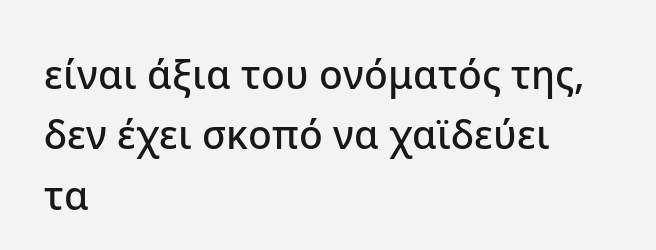είναι άξια του ονόματός της, δεν έχει σκοπό να χαϊδεύει τα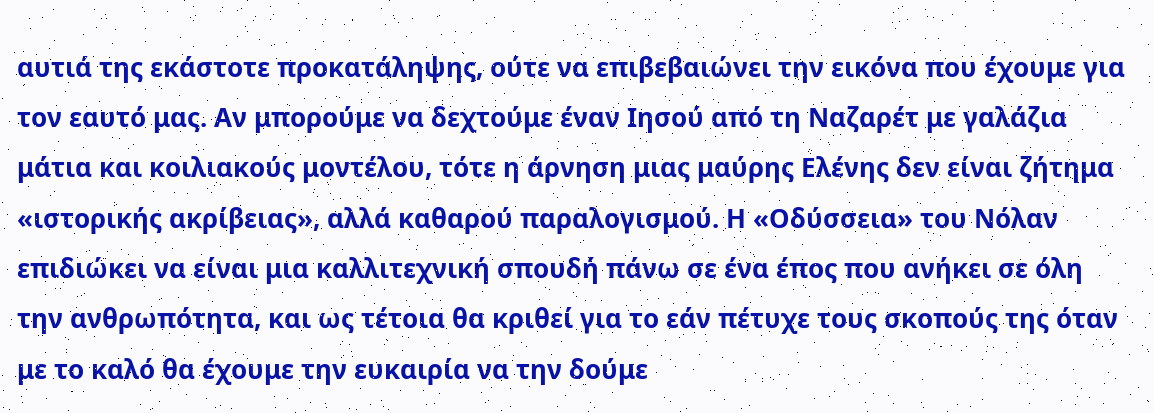αυτιά της εκάστοτε προκατάληψης, ούτε να επιβεβαιώνει την εικόνα που έχουμε για τον εαυτό μας. Αν μπορούμε να δεχτούμε έναν Ιησού από τη Ναζαρέτ με γαλάζια μάτια και κοιλιακούς μοντέλου, τότε η άρνηση μιας μαύρης Ελένης δεν είναι ζήτημα «ιστορικής ακρίβειας», αλλά καθαρού παραλογισμού. Η «Οδύσσεια» του Νόλαν επιδιώκει να είναι μια καλλιτεχνική σπουδή πάνω σε ένα έπος που ανήκει σε όλη την ανθρωπότητα, και ως τέτοια θα κριθεί για το εάν πέτυχε τους σκοπούς της όταν με το καλό θα έχουμε την ευκαιρία να την δούμε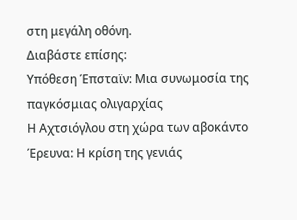στη μεγάλη οθόνη.
Διαβάστε επίσης:
Υπόθεση Έπσταϊν: Μια συνωμοσία της παγκόσμιας ολιγαρχίας
Η Αχτσιόγλου στη χώρα των αβοκάντο
Έρευνα: Η κρίση της γενιάς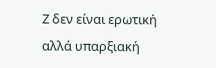Ζ δεν είναι ερωτική αλλά υπαρξιακή